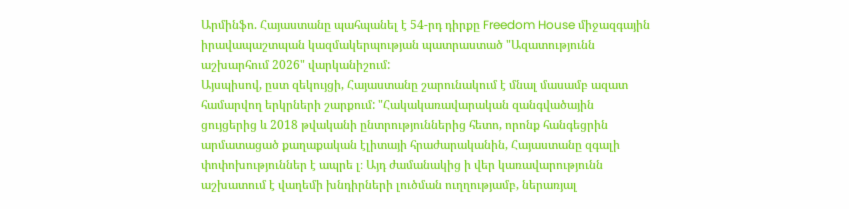Արմինֆո. Հայաստանը պահպանել է 54-րդ դիրքը Freedom House միջազգային իրավապաշտպան կազմակերպության պատրաստած "Ազատությունն աշխարհում 2026" վարկանիշում:
Այսպիսով, ըստ զեկույցի, Հայաստանը շարունակում է մնալ մասամբ ազատ համարվող երկրների շարքում: "Հակակառավարական զանգվածային ցույցերից և 2018 թվականի ընտրություններից հետո, որոնք հանգեցրին արմատացած քաղաքական էլիտայի հրաժարականին, Հայաստանը զգալի փոփոխություններ է ապրե լ։ Այդ ժամանակից ի վեր կառավարությունն աշխատում է վաղեմի խնդիրների լուծման ուղղությամբ, ներառյալ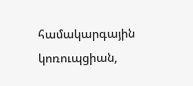համակարգային կոռուպցիան,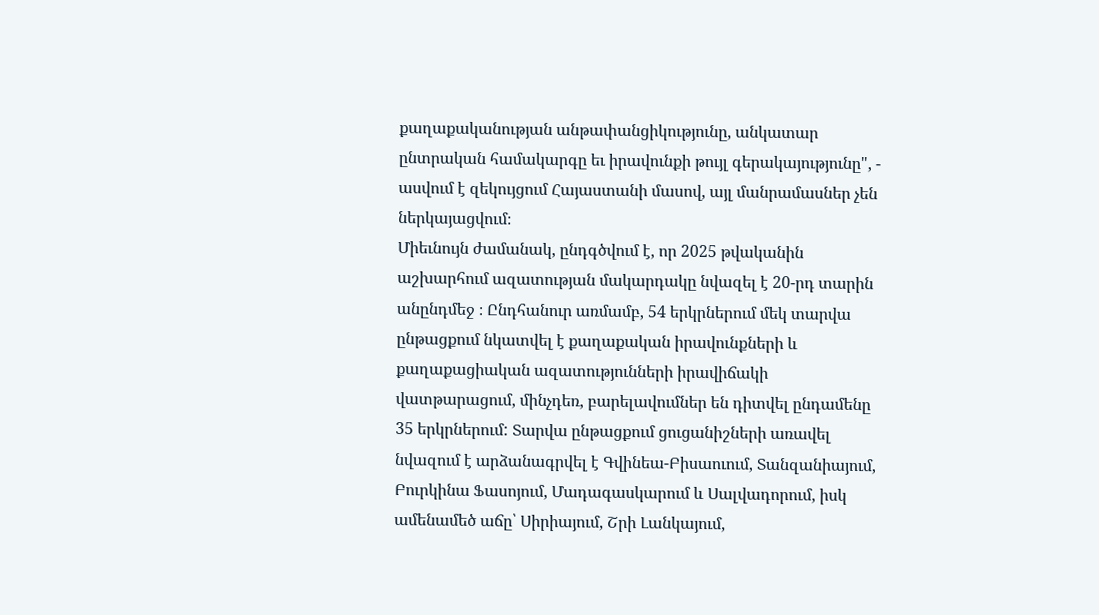քաղաքականության անթափանցիկությունը, անկատար ընտրական համակարգը եւ իրավունքի թույլ գերակայությունը", - ասվում է զեկույցում Հայաստանի մասով, այլ մանրամասներ չեն ներկայացվում։
Միեւնույն ժամանակ, ընդգծվում է, որ 2025 թվականին աշխարհում ազատության մակարդակը նվազել է 20-րդ տարին անընդմեջ ։ Ընդհանուր առմամբ, 54 երկրներում մեկ տարվա ընթացքում նկատվել է քաղաքական իրավունքների և քաղաքացիական ազատությունների իրավիճակի վատթարացում, մինչդեռ, բարելավումներ են դիտվել ընդամենը 35 երկրներում: Տարվա ընթացքում ցուցանիշների առավել նվազում է արձանագրվել է Գվինեա-Բիսաուում, Տանզանիայում, Բուրկինա Ֆասոյում, Մադագասկարում և Սալվադորում, իսկ ամենամեծ աճը՝ Սիրիայում, Շրի Լանկայում,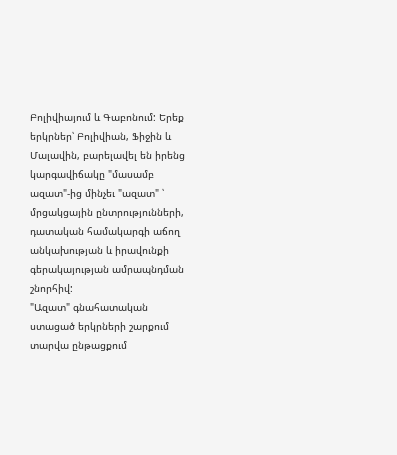Բոլիվիայում և Գաբոնում: Երեք երկրներ՝ Բոլիվիան, Ֆիջին և Մալավին, բարելավել են իրենց կարգավիճակը "մասամբ ազատ"-ից մինչեւ "ազատ" ՝ մրցակցային ընտրությունների, դատական համակարգի աճող անկախության և իրավունքի գերակայության ամրապնդման շնորհիվ:
"Ազատ" գնահատական ստացած երկրների շարքում տարվա ընթացքում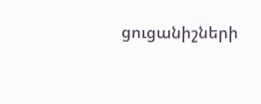ցուցանիշների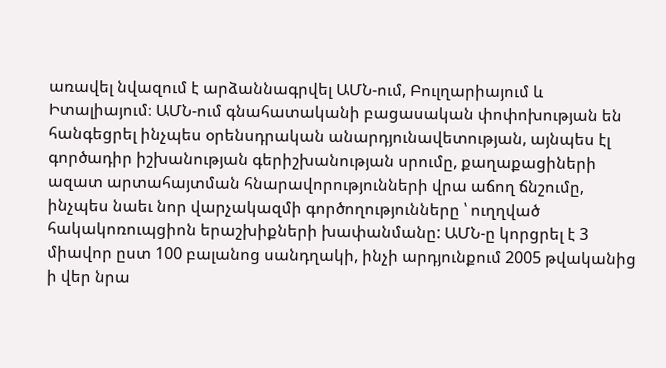առավել նվազում է արձաննագրվել ԱՄՆ-ում, Բուլղարիայում և Իտալիայում։ ԱՄՆ-ում գնահատականի բացասական փոփոխության են հանգեցրել ինչպես օրենսդրական անարդյունավետության, այնպես էլ գործադիր իշխանության գերիշխանության սրումը, քաղաքացիների ազատ արտահայտման հնարավորությունների վրա աճող ճնշումը, ինչպես նաեւ նոր վարչակազմի գործողությունները ՝ ուղղված հակակոռուպցիոն երաշխիքների խափանմանը: ԱՄՆ-ը կորցրել է 3 միավոր ըստ 100 բալանոց սանդղակի, ինչի արդյունքում 2005 թվականից ի վեր նրա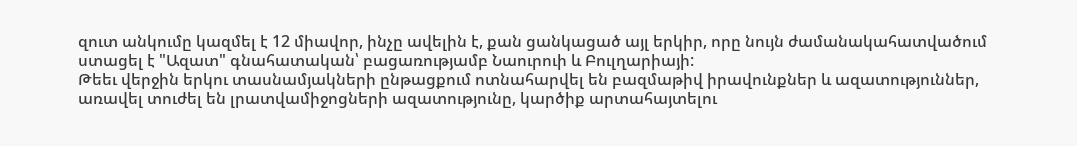զուտ անկումը կազմել է 12 միավոր, ինչը ավելին է, քան ցանկացած այլ երկիր, որը նույն ժամանակահատվածում ստացել է "Ազատ" գնահատական՝ բացառությամբ Նաուրուի և Բուլղարիայի:
Թեեւ վերջին երկու տասնամյակների ընթացքում ոտնահարվել են բազմաթիվ իրավունքներ և ազատություններ, առավել տուժել են լրատվամիջոցների ազատությունը, կարծիք արտահայտելու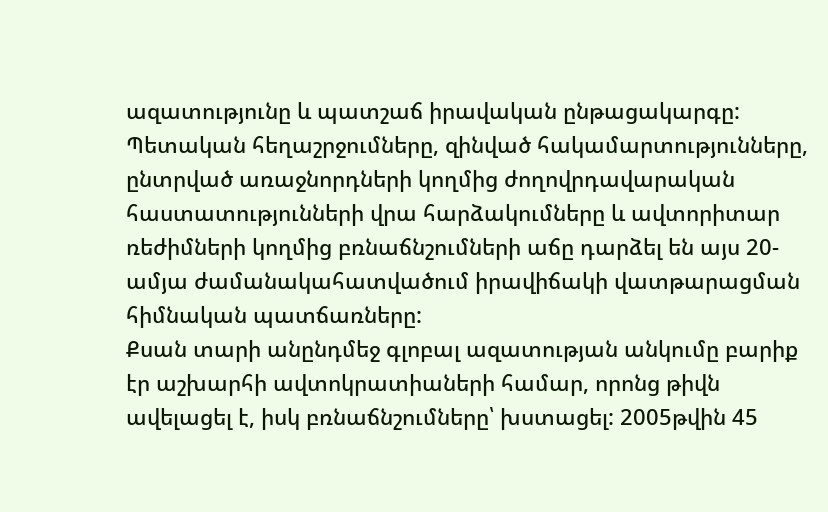ազատությունը և պատշաճ իրավական ընթացակարգը: Պետական հեղաշրջումները, զինված հակամարտությունները, ընտրված առաջնորդների կողմից ժողովրդավարական հաստատությունների վրա հարձակումները և ավտորիտար ռեժիմների կողմից բռնաճնշումների աճը դարձել են այս 20-ամյա ժամանակահատվածում իրավիճակի վատթարացման հիմնական պատճառները:
Քսան տարի անընդմեջ գլոբալ ազատության անկումը բարիք էր աշխարհի ավտոկրատիաների համար, որոնց թիվն ավելացել է, իսկ բռնաճնշումները՝ խստացել: 2005թվին 45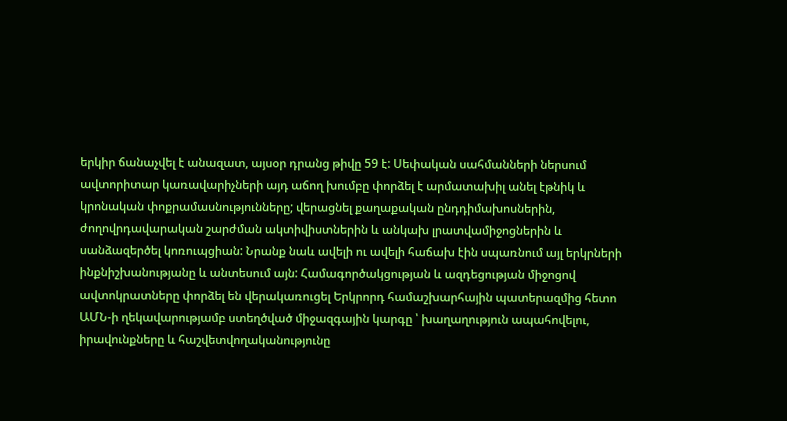երկիր ճանաչվել է անազատ, այսօր դրանց թիվը 59 է: Սեփական սահմանների ներսում ավտորիտար կառավարիչների այդ աճող խումբը փորձել է արմատախիլ անել էթնիկ և կրոնական փոքրամասնությունները; վերացնել քաղաքական ընդդիմախոսներին, ժողովրդավարական շարժման ակտիվիստներին և անկախ լրատվամիջոցներին և սանձազերծել կոռուպցիան: Նրանք նաև ավելի ու ավելի հաճախ էին սպառնում այլ երկրների ինքնիշխանությանը և անտեսում այն: Համագործակցության և ազդեցության միջոցով ավտոկրատները փորձել են վերակառուցել Երկրորդ համաշխարհային պատերազմից հետո ԱՄՆ-ի ղեկավարությամբ ստեղծված միջազգային կարգը ՝ խաղաղություն ապահովելու, իրավունքները և հաշվետվողականությունը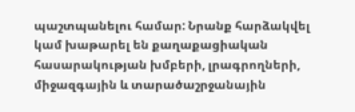պաշտպանելու համար: Նրանք հարձակվել կամ խաթարել են քաղաքացիական հասարակության խմբերի, լրագրողների, միջազգային և տարածաշրջանային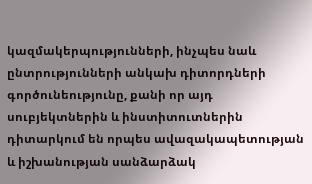կազմակերպությունների, ինչպես նաև ընտրությունների անկախ դիտորդների գործունեությունը, քանի որ այդ սուբյեկտներին և ինստիտուտներին դիտարկում են որպես ավազակապետության և իշխանության սանձարձակ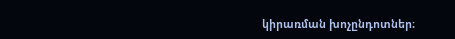կիրառման խոչընդոտներ։